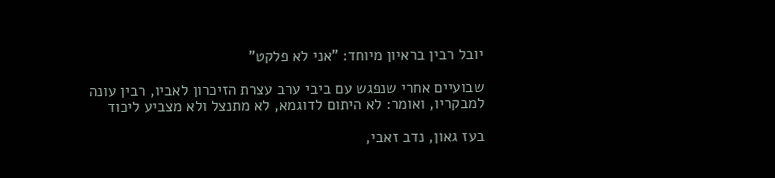יובל רבין בראיון מיוחד: "אני לא פלקט"

שבועיים אחרי שנפגש עם ביבי ערב עצרת הזיכרון לאביו, רבין עונה למבקריו, ואומר: לא היתום לדוגמא, לא מתנצל ולא מצביע ליכוד

בעז גאון, נדב זאבי,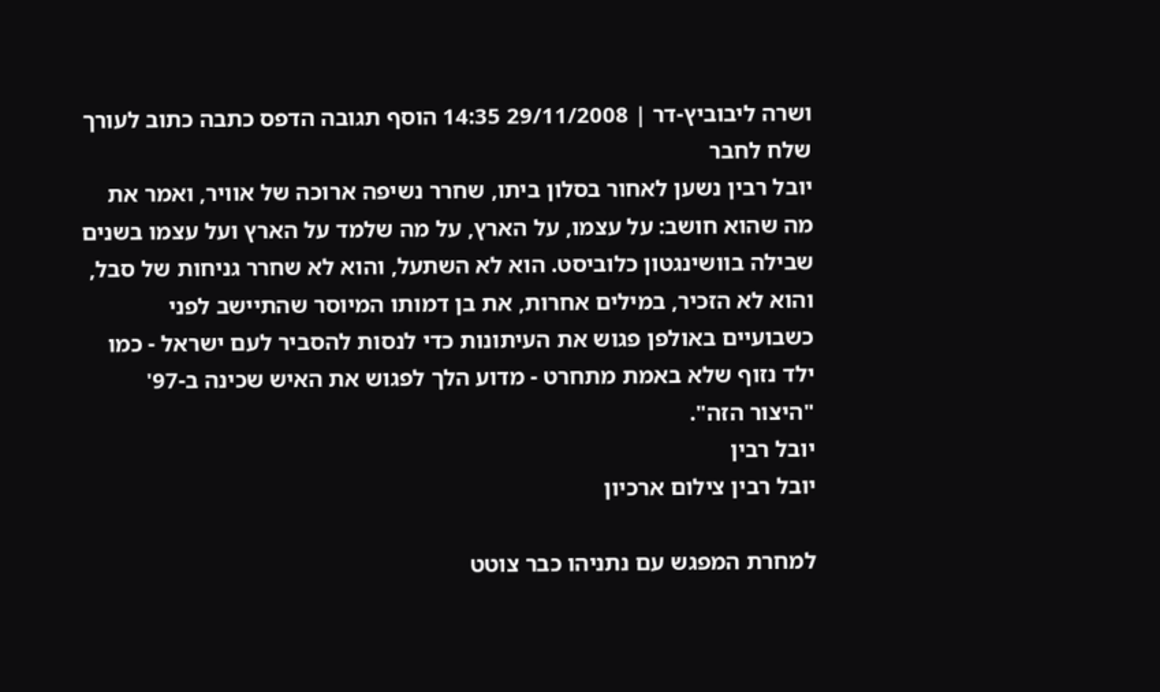ושרה ליבוביץ-דר | 29/11/2008 14:35 הוסף תגובה הדפס כתבה כתוב לעורך שלח לחבר
יובל רבין נשען לאחור בסלון ביתו, שחרר נשיפה ארוכה של אוויר, ואמר את מה שהוא חושב: על עצמו, על הארץ, על מה שלמד על הארץ ועל עצמו בשנים שבילה בוושינגטון כלוביסט. הוא לא השתעל, והוא לא שחרר גניחות של סבל, והוא לא הזכיר, במילים אחרות, את בן דמותו המיוסר שהתיישב לפני כשבועיים באולפן פגוש את העיתונות כדי לנסות להסביר לעם ישראל - כמו ילד נזוף שלא באמת מתחרט - מדוע הלך לפגוש את האיש שכינה ב-97' "היצור הזה".
יובל רבין
יובל רבין צילום ארכיון

למחרת המפגש עם נתניהו כבר צוטט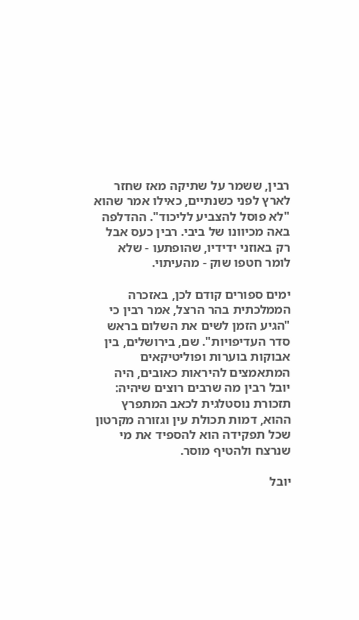רבין, ששמר על שתיקה מאז שחזר לארץ לפני כשנתיים, כאילו אמר שהוא "לא פוסל להצביע לליכוד". ההדלפה באה מכיוונו של ביבי. רבין כעס אבל רק באוזני ידידיו, שהופתעו - שלא לומר חטפו שוק - מהעיתוי.

ימים ספורים קודם לכן, באזכרה הממלכתית בהר הרצל, אמר רבין כי "הגיע הזמן לשים את השלום בראש סדר העדיפויות". שם, בירושלים, בין אבוקות בוערות ופוליטיקאים המתאמצים להיראות כאובים, היה יובל רבין מה שרבים רוצים שיהיה: תזכורת נוסטלגית לכאב המתפרץ ההוא, דמות תכולת עין וגזורה מקרטון שכל תפקידה הוא להספיד את מי שנרצח ולהטיף מוסר.

יובל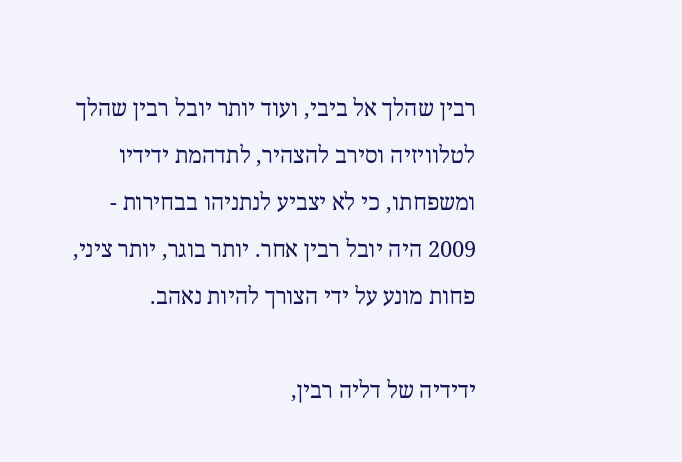רבין שהלך אל ביבי, ועוד יותר יובל רבין שהלך לטלוויזיה וסירב להצהיר, לתדהמת ידידיו ומשפחתו, כי לא יצביע לנתניהו בבחירות - 2009 היה יובל רבין אחר. יותר בוגר, יותר ציני, פחות מונע על ידי הצורך להיות נאהב.

ידידיה של דליה רבין,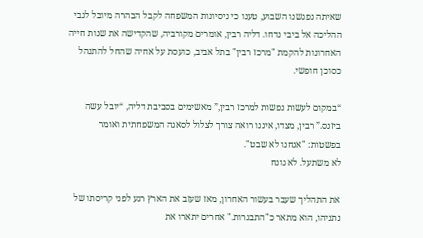שאיתה נפגשנו השבוע, טענו כי ניסיונות המשפחה לקבל הבהרה מיובל לגבי ההליכה אל ביבי נדחו. דליה רבין, אומרים מקורביה, שהקדישה את שנות חייה האחרונות להקמת "מרכז רבין" בתל אביב, כועסת על אחיה שהחל להתנהל כסוכן חופשי.

“במקום לעשות נפשות למרכז רבין,” מאשימים בסביבת דליה, “יובל עשה ביזנס.” רבין, מצדו, איננו רואה צורך לצלול לסאגה המשפחתית ואומר בפשטות: "אנחנו לא שבט".
לא משתעל. לא גונח

את התהליך שעבר בעשור האחרון, מאז שעזב את הארץ רגע לפני קריסתו של נתניהו, הוא מתאר כ"התבגרות." אחרים יתארו את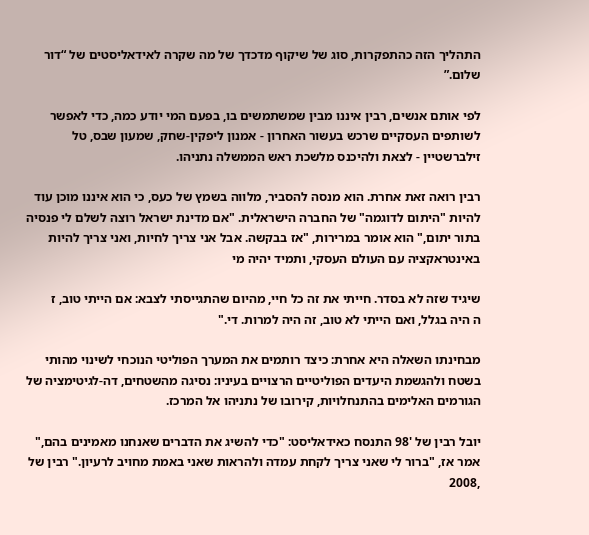התהליך הזה כהתפקרות, סוג של שיקוף מדכדך של מה שקרה לאידאליסטים של “דור שלום.”

לפי אותם אנשים, רבין איננו מבין שמשתמשים בו, בפעם המי יודע כמה, כדי לאפשר לשותפים העסקיים שרכש בעשור האחרון - אמנון ליפקין-שחק, שמעון שבס, טל זילברשטיין - לצאת ולהיכנס מלשכת ראש הממשלה נתניהו.

רבין רואה זאת אחרת. הוא מנסה להסביר, מלווה בשמץ של כעס, כי הוא איננו מוכן עוד להיות "היתום לדוגמה" של החברה הישראלית. "אם מדינת ישראל רוצה לשלם לי פנסיה בתור יתום," הוא אומר במרירות, "אז בבקשה. אבל אני צריך לחיות, ואני צריך להיות באינטראקציה עם העולם העסקי, ותמיד יהיה מי

שיגיד שזה לא בסדר. חייתי את זה כל חיי, מהיום שהתגייסתי לצבא: אם הייתי טוב, ז
ה היה בגלל, ואם הייתי לא טוב, זה היה למרות. די."

מבחינתו השאלה היא אחרת: כיצד רותמים את המערך הפוליטי הנוכחי לשינוי מהותי בשטח ולהגשמת היעדים הפוליטיים הרצויים בעיניו: נסיגה מהשטחים, דה-לגיטימציה של הגורמים האלימים בהתנחלויות, קירובו של נתניהו אל המרכז.

יובל רבין של '98 התנסח כאידאליסט: "כדי להשיג את הדברים שאנחנו מאמינים בהם," אמר אז, "ברור לי שאני צריך לקחת עמדה ולהראות שאני באמת מחויב לרעיון." רבין של ,2008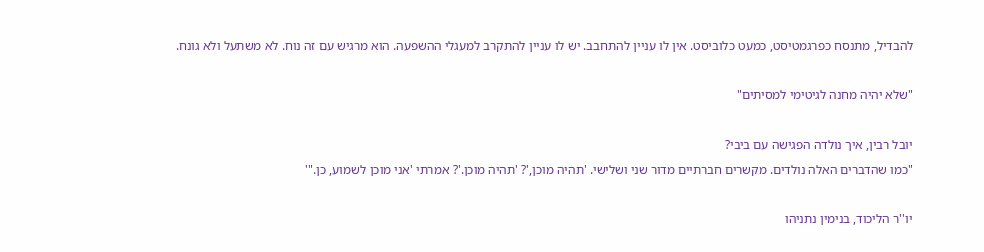להבדיל, מתנסח כפרגמטיסט, כמעט כלוביסט. אין לו עניין להתחבב. יש לו עניין להתקרב למעגלי ההשפעה. הוא מרגיש עם זה נוח. לא משתעל ולא גונח.

"שלא יהיה מחנה לגיטימי למסיתים"

יובל רבין, איך נולדה הפגישה עם ביבי?
"כמו שהדברים האלה נולדים. מקשרים חברתיים מדור שני ושלישי. 'תהיה מוכן,'? 'תהיה מוכן.'? אמרתי 'אני מוכן לשמוע, כן."'

יו''ר הליכוד, בנימין נתניהו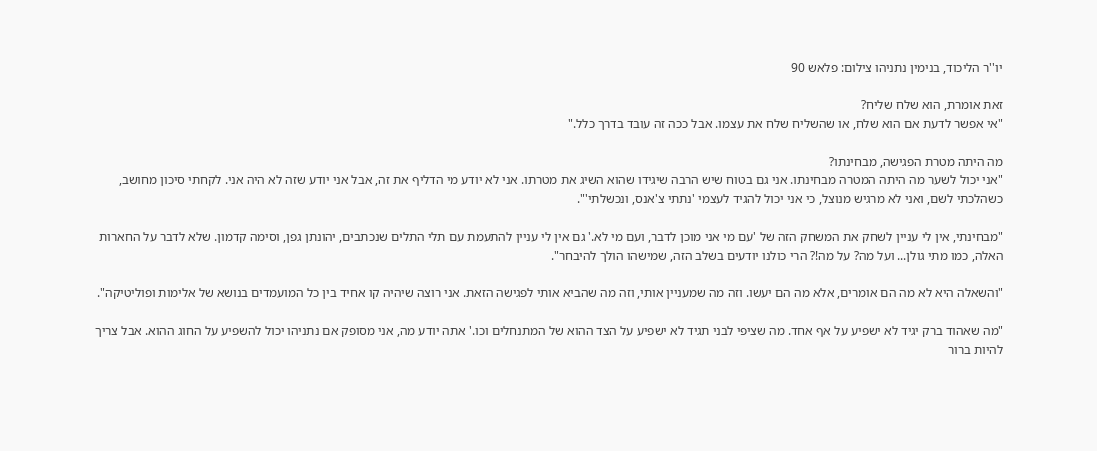יו''ר הליכוד, בנימין נתניהו צילום: פלאש 90

זאת אומרת, הוא שלח שליח?
"אי אפשר לדעת אם הוא שלח, או שהשליח שלח את עצמו. אבל ככה זה עובד בדרך כלל."

מה היתה מטרת הפגישה, מבחינתו?
"אני יכול לשער מה היתה המטרה מבחינתו. אני גם בטוח שיש הרבה שיגידו שהוא השיג את מטרתו. אני לא יודע מי הדליף את זה, אבל אני יודע שזה לא היה אני. לקחתי סיכון מחושב, כשהלכתי לשם, ואני לא מרגיש מנוצל, כי אני יכול להגיד לעצמי 'נתתי צ'אנס, ונכשלתי'".

"מבחינתי, אין לי עניין לשחק את המשחק הזה של 'עם מי אני מוכן לדבר, ועם מי לא.' גם אין לי עניין להתעמת עם תלי התלים שנכתבים, יהונתן גפן, וסימה קדמון. שלא לדבר על החארות האלה, כמו מתי גולן... ועל מה? על מה!? הרי כולנו יודעים בשלב הזה, שמישהו הולך להיבחר".

"והשאלה היא לא מה הם אומרים, אלא מה הם יעשו. וזה מה שמעניין אותי, וזה מה שהביא אותי לפגישה הזאת. אני רוצה שיהיה קו אחיד בין כל המועמדים בנושא של אלימות ופוליטיקה".

"מה שאהוד ברק יגיד לא ישפיע על אף אחד. מה שציפי לבני תגיד לא ישפיע על הצד ההוא של המתנחלים וכו.' אתה יודע מה, אני מסופק אם נתניהו יכול להשפיע על החוג ההוא. אבל צריך להיות ברור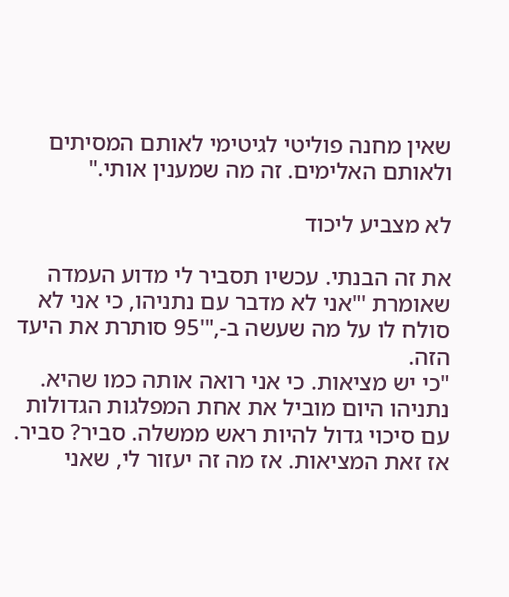שאין מחנה פוליטי לגיטימי לאותם המסיתים ולאותם האלימים. זה מה שמענין אותי."

לא מצביע ליכוד

את זה הבנתי. עכשיו תסביר לי מדוע העמדה שאומרת '"אני לא מדבר עם נתניהו, כי אני לא סולח לו על מה שעשה ב-,"'95 סותרת את היעד הזה.
"כי יש מציאות. כי אני רואה אותה כמו שהיא. נתניהו היום מוביל את אחת המפלגות הגדולות עם סיכוי גדול להיות ראש ממשלה. סביר? סביר. אז זאת המציאות. אז מה זה יעזור לי, שאני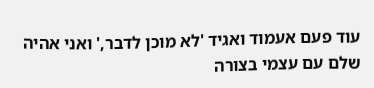עוד פעם אעמוד ואגיד 'לא מוכן לדבר,' ואני אהיה שלם עם עצמי בצורה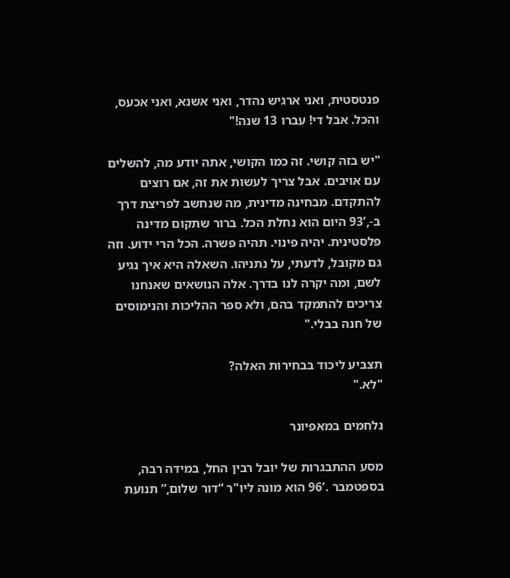פנטסטית, ואני ארגיש נהדר, ואני אשנא, ואני אכעס, והכל. אבל די! עברו 13 שנה!"

"יש בזה קושי. זה כמו הקושי, אתה יודע מה, להשלים עם אויבים. אבל צריך לעשות את זה, אם רוצים להתקדם. מבחינה מדינית, מה שנחשב לפריצת דרך ב-,’93 היום הוא נחלת הכל. ברור שתקום מדינה פלסטינית. יהיה פינוי. תהיה פשרה. הכל הרי ידוע. וזה גם מקובל, לדעתי, על נתניהו. השאלה היא איך נגיע לשם, ומה יקרה לנו בדרך. אלה הנושאים שאנחנו צריכים להתמקד בהם, ולא ספר ההליכות והנימוסים של חנה בבלי."

תצביע ליכוד בבחירות האלה?
"לא."

נלחמים במאפיונר

מסע ההתבגרות של יובל רבין החל, במידה רבה, בספטמבר .’96 הוא מונה ליו"ר “דור שלום,” תנועת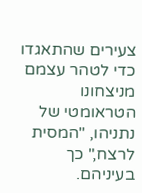צעירים שהתאגדו כדי לטהר עצמם מניצחונו הטראומטי של נתניהו, "המסית לרצח," כך בעיניהם.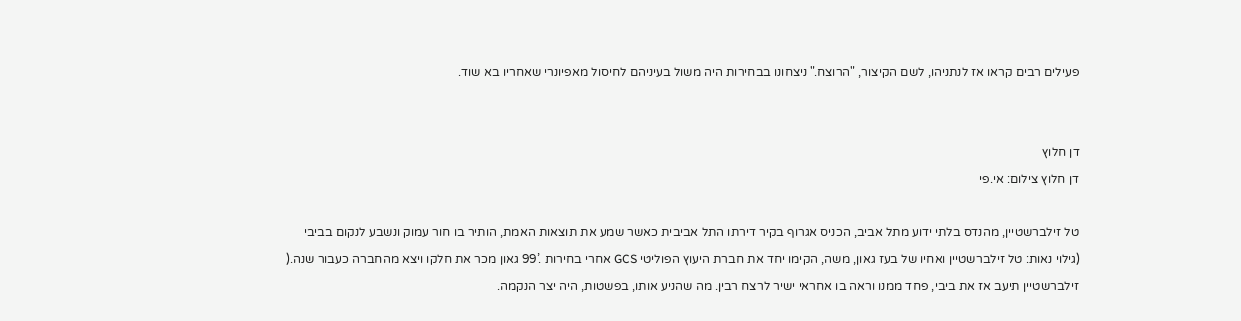פעילים רבים קראו אז לנתניהו, לשם הקיצור, "הרוצח." ניצחונו בבחירות היה משול בעיניהם לחיסול מאפיונרי שאחריו בא שוד.


דן חלוץ
דן חלוץ צילום: אי.פי

טל זילברשטיין, מהנדס בלתי ידוע מתל אביב, הכניס אגרוף בקיר דירתו התל אביבית כאשר שמע את תוצאות האמת, הותיר בו חור עמוק ונשבע לנקום בביבי (גילוי נאות: טל זילברשטיין ואחיו של בעז גאון, משה, הקימו יחד את חברת היעוץ הפוליטי GCS אחרי בחירות .’99 גאון מכר את חלקו ויצא מהחברה כעבור שנה.( זילברשטיין תיעב אז את ביבי, פחד ממנו וראה בו אחראי ישיר לרצח רבין. מה שהניע אותו, בפשטות, היה יצר הנקמה.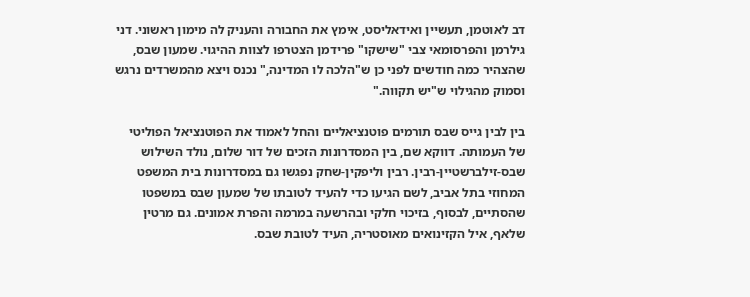דב לאוטמן, תעשיין ואידאליסט, אימץ את החבורה והעניק לה מימון ראשוני. דני גילרמן והפרסומאי צבי "שישקו" פרידמן הצטרפו לצוות ההיגוי. שמעון שבס, שהצהיר כמה חודשים לפני כן ש"הלכה לו המדינה," נכנס ויצא מהמשרדים נרגש וסמוק מהגילוי ש"יש תקווה."

בין לבין גייס שבס תורמים פוטנציאליים והחל לאמוד את הפוטנציאל הפוליטי של העמותה. דווקא שם, בין המסדרונות הזכים של דור שלום, נולד השילוש שבס-זילברשטיין-רבין. רבין וליפקין-שחק נפגשו גם במסדרונות בית המשפט המחוזי בתל אביב, לשם הגיעו כדי להעיד לטובתו של שמעון שבס במשפטו שהסתיים, לבסוף, בזיכוי חלקי ובהרשעה במרמה והפרת אמונים. גם מרטין שלאף, איל הקזינואים מאוסטריה, העיד לטובת שבס.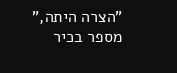"הצרה היתה," מספר בכיר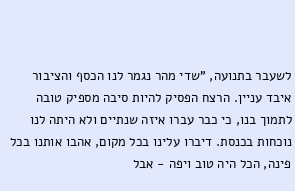לשעבר בתנועה, "שדי מהר נגמר לנו הכסף והציבור איבד עניין. הרצח הפסיק להיות סיבה מספיק טובה לתמוך בנו, כי כבר עברו איזה שנתיים ולא היתה לנו נוכחות בכנסת. דיברו עלינו בכל מקום, אהבו אותנו בכל פינה, הכל היה טוב ויפה - אבל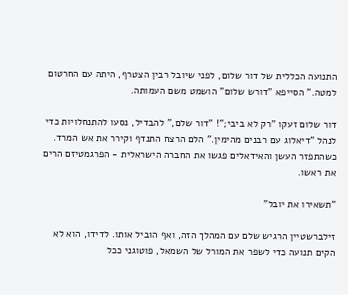התנועה הכללית של דור שלום, לפני שיובל רבין הצטרף, היתה עם החרטום למטה." הסייפא "דורש שלום" הושמט משם העמותה.

דור שלום זעקו "רק לא ביבי;"! "דור שלם," להבדיל, נסעו להתנחלויות כדי לנהל "דיאלוג עם רבנים מהימין." הלם הרצח התנדף וקירר את אש המרד. כשהתפזר העשן והאידאלים פגשו את החברה הישראלית - הפרגמטיזם הרים את ראשו.

"תשאירו את יובל"

זילברשטיין הרגיש שלם עם המהלך הזה, ואף הוביל אותו. לדידו, הוא לא הקים תנועה כדי לשפר את המורל של השמאל, פוטוגני ככל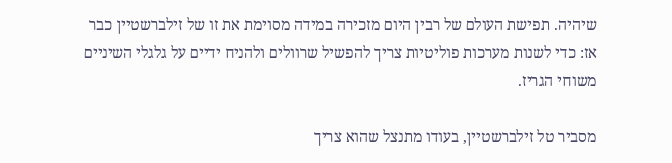שיהיה. תפישת העולם של רבין היום מזכירה במידה מסוימת את זו של זילברשטיין כבר אז: כדי לשנות מערכות פוליטיות צריך להפשיל שרוולים ולהניח ידיים על גלגלי השיניים משוחי הגריז.

מסביר טל זילברשטיין, בעודו מתנצל שהוא צריך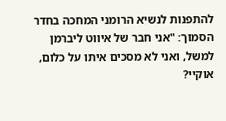להתפנות לנשיא הרומני המחכה בחדר הסמוך: "אני חבר של איווט ליברמן למשל, ואני לא מסכים איתו על כלום, אוקיי?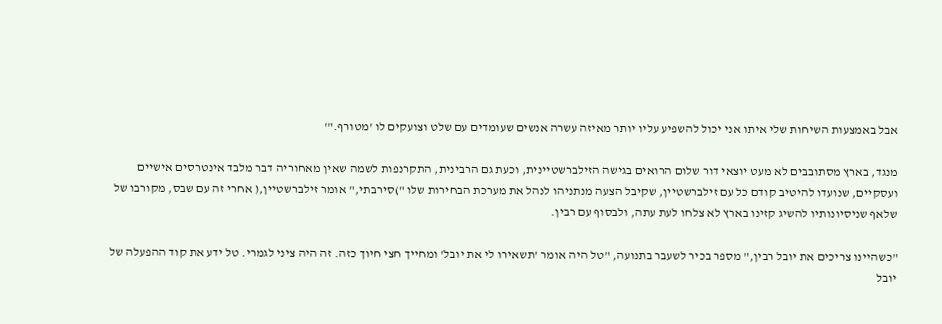אבל באמצעות השיחות שלי איתו אני יכול להשפיע עליו יותר מאיזה עשרה אנשים שעומדים עם שלט וצועקים לו 'מטורף."'

מנגד, בארץ מסתובבים לא מעט יוצאי דור שלום הרואים בגישה הזילברשטיינית, וכעת גם הרבינית, התקרנפות לשמה שאין מאחוריה דבר מלבד אינטרסים אישיים ועסקיים, שנועדו להיטיב קודם כל עם זילברשטיין, שקיבל הצעה מנתניהו לנהל את מערכת הבחירות שלו ")סירבתי," אומר זילברשטיין,( אחרי זה עם שבס, מקורבו של שלאף שניסיונותיו להשיג קזינו בארץ לא צלחו לעת עתה, ולבסוף עם רבין.

"כשהיינו צריכים את יובל רבין," מספר בכיר לשעבר בתנועה, "טל היה אומר 'תשאירו לי את יובל' ומחייך חצי חיוך כזה. זה היה ציני לגמרי. טל ידע את קוד ההפעלה של יובל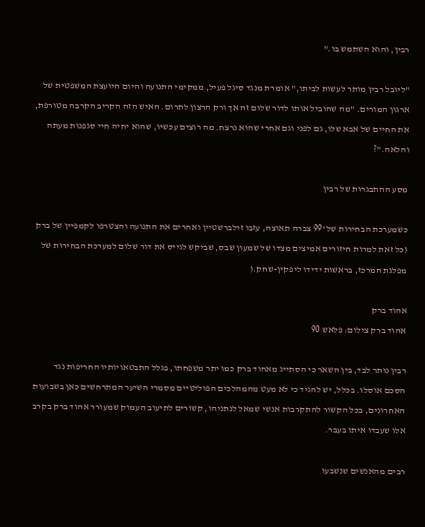רבין, והוא השתמש בו."

"ליובל רבין מותר לעשות לביתו," אומרת מנגד סיגל פעיל, ממקימי התנועה והיום היועצת המשפטית של ארגון המורים. "מה שהוביל אותו לדור שלום זה אך ורק הרצון לתרום. האיש הזה הקריב הקרבה מטורפת, את החיים של אבא שלו, גם לפני וגם אחרי שהוא נרצח. מה רוצים עכשיו, שהוא יחיה חיי סגפנות מעתה והלאה."?

מסע ההתבגרות של רבין

כשמערכת הבחירות של '99 צברה תאוצה, עזבו זילברשטיין ואחרים את התנועה והצטרפו לקמפיין של ברק (כל זאת למרות חיזורים אמיצים מצדו של שמעון שבס, שביקש לגייס את דור שלום למערכת הבחירות של מפלגת המרכז, בראשות ידידו ליפקין-שחק.(

אהוד ברק
אהוד ברק צילום: פלאש 90

רבין נותר לבד, בין השאר כי הסתייג מאהוד ברק כמו יתר משפחתו, בגלל התבטאויותיו החריפות נגד הסכם אוסלו. בכלל, יש להגיד כי לא מעט מהמהלכים הפוליטיים מסמרי השיער המתרחשים כאן בשבועות האחרונים, בכל הקשור להתקרבות אנשי שמאל לנתניהו, קשורים לתיעוב העמוק שמעורר אהוד ברק בקרב אלו שעבדו איתו בעבר.

רבים מהאנשים שנשבעו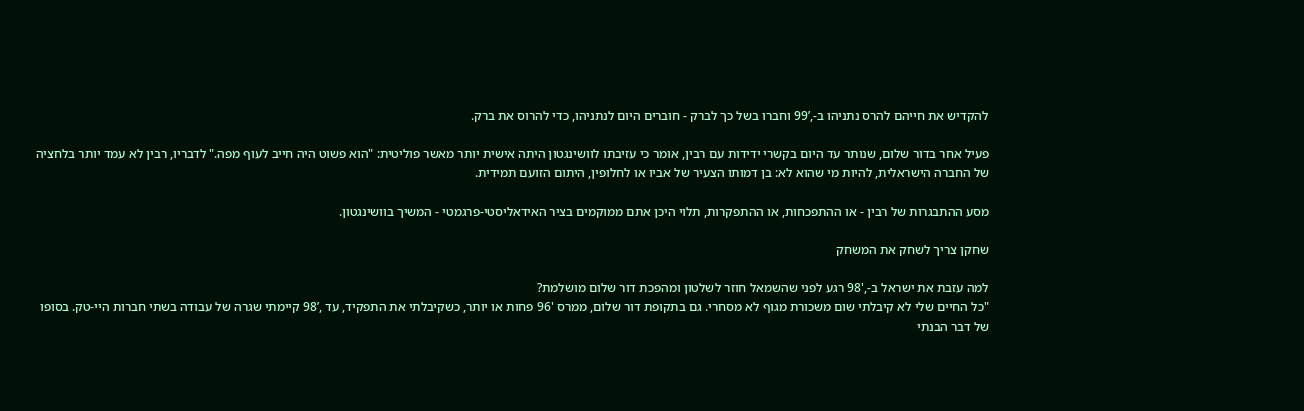להקדיש את חייהם להרס נתניהו ב-,’99 וחברו בשל כך לברק - חוברים היום לנתניהו, כדי להרוס את ברק.

פעיל אחר בדור שלום, שנותר עד היום בקשרי ידידות עם רבין, אומר כי עזיבתו לוושינגטון היתה אישית יותר מאשר פוליטית: "הוא פשוט היה חייב לעוף מפה." לדבריו, רבין לא עמד יותר בלחציה של החברה הישראלית, להיות מי שהוא לא: בן דמותו הצעיר של אביו או לחלופין, היתום הזועם תמידית.

מסע ההתבגרות של רבין - או ההתפכחות, או ההתפקרות, תלוי היכן אתם ממוקמים בציר האידאליסטי-פרגמטי - המשיך בוושינגטון.

שחקן צריך לשחק את המשחק

למה עזבת את ישראל ב-,'98 רגע לפני שהשמאל חוזר לשלטון ומהפכת דור שלום מושלמת?
"כל החיים שלי לא קיבלתי שום משכורת מגוף לא מסחרי. גם בתקופת דור שלום, ממרס '96 פחות או יותר, כשקיבלתי את התפקיד, עד ,’98 קיימתי שגרה של עבודה בשתי חברות היי-טק. בסופו של דבר הבנתי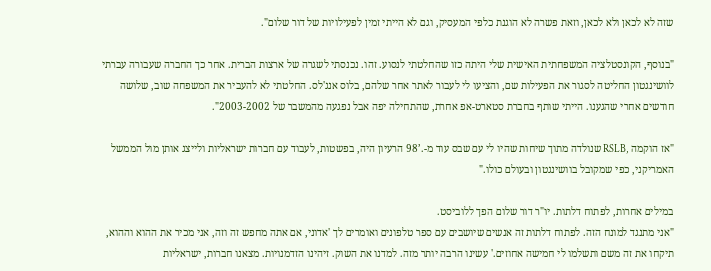שזה לא לכאן ולא לכאן, וזאת פשרה לא הוגנת כלפי המעסיק, וגם לא הייתי זמין לפעילויות של דור שלום".

"בנוסף, הקונסטלציה המשפחתית האישית שלי היתה כזו שהחלטתי לנסוע. זהו. נכנסתי לשגרה של ארצות הברית. אחר כך החברה שעבורה עברתי לוושינגטון החליטה לסגור את הפעילות שם, והציעו לי לעבור לאתר אחר שלהם, בלוס אנג'לס. החלטתי לא להעביר את המשפחה שוב, שלושה חודשים אחרי שהגענו. הייתי שותף בחברת סטארט-אפ אחרת, שהתחילה יפה אבל נפגעה מהמשבר של 2003-2002".

"אז הוקמה ,RSLB שנולדה מתוך שיחות שהיו לי עם שבס עוד מ-.’98 הרעיון היה, בפשטות, לעבוד עם חברות ישראליות ולייצג אותן מול הממשל האמריקני, כפי שמקובל בוושינגטון ובעולם כולו."

במילים אחרות, לפתוח דלתות. יו"ר דור שלום הפך ללוביסט.
"אני מתנגד למונח הזה. לפתוח דלתות זה אנשים שיושבים עם ספר טלפונים ואומרים לך 'אדוני, אם אתה מחפש זה וזה, אני מכיר את ההוא וההוא, תיקחו את זה משם ותשלמו לי חמישה אחוזים.' עשינו הרבה יותר מזה. למדנו את השוק. זיהינו הזדמנויות. מצאנו חברות, ישראליות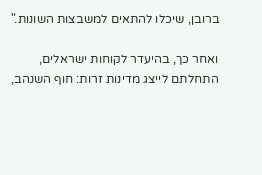ברובן, שיכלו להתאים למשבצות השונות."

ואחר כך, בהיעדר לקוחות ישראלים, התחלתם לייצג מדינות זרות: חוף השנהב,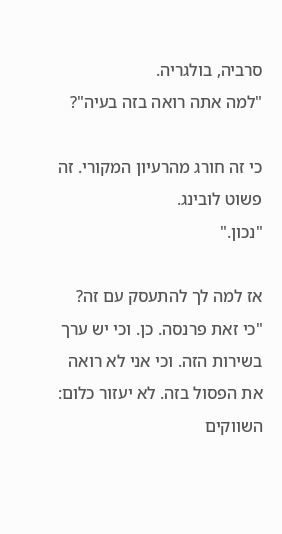סרביה, בולגריה.
"למה אתה רואה בזה בעיה"?

כי זה חורג מהרעיון המקורי. זה פשוט לובינג.
"נכון."

אז למה לך להתעסק עם זה?
"כי זאת פרנסה. כן. וכי יש ערך בשירות הזה. וכי אני לא רואה את הפסול בזה. לא יעזור כלום: השווקים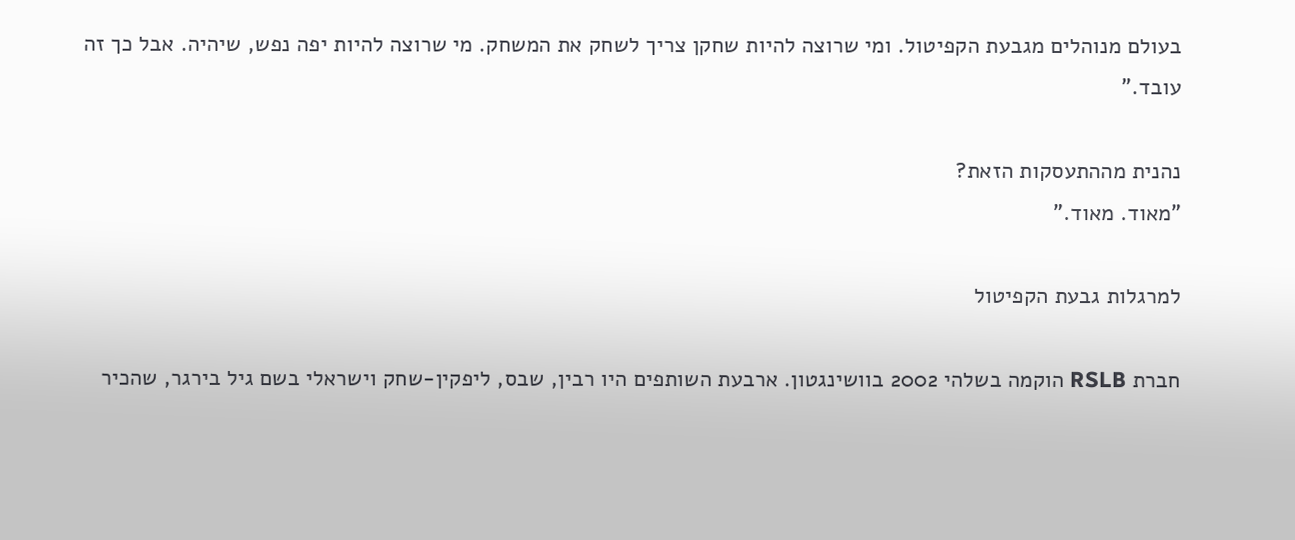בעולם מנוהלים מגבעת הקפיטול. ומי שרוצה להיות שחקן צריך לשחק את המשחק. מי שרוצה להיות יפה נפש, שיהיה. אבל כך זה עובד."

נהנית מההתעסקות הזאת?
"מאוד. מאוד."

למרגלות גבעת הקפיטול

חברת RSLB הוקמה בשלהי 2002 בוושינגטון. ארבעת השותפים היו רבין, שבס, ליפקין-שחק וישראלי בשם גיל בירגר, שהכיר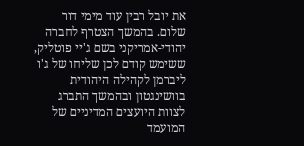את יובל רבין עוד מימי דור שלום. בהמשך הצטרף לחברה יהודי-אמריקני בשם ג'יי פוטליק, ששימש קודם לכן שליחו של ג'ו ליברמן לקהילה היהודית בוושינגטון ובהמשך התברג לצוות היועצים המדיניים של המועמד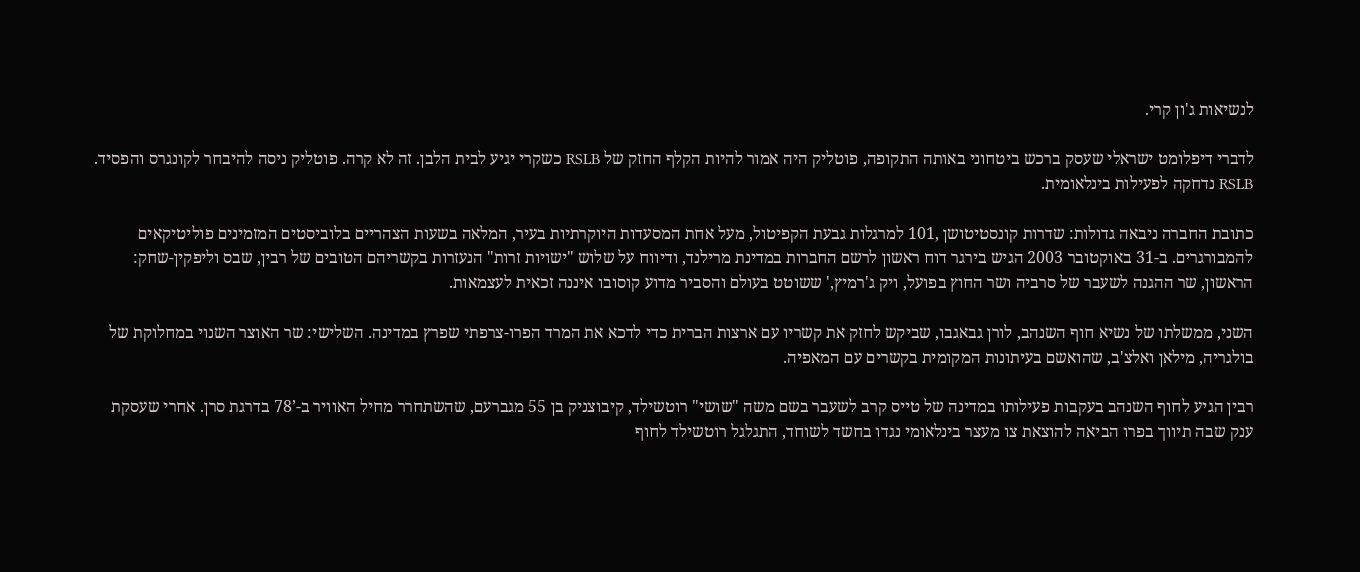לנשיאות ג'ון קרי.

לדברי דיפלומט ישראלי שעסק ברכש ביטחוני באותה התקופה, פוטליק היה אמור להיות הקלף החזק של RSLB כשקרי יגיע לבית הלבן. זה לא קרה. פוטליק ניסה להיבחר לקונגרס והפסיד. RSLB נדחקה לפעילות בינלאומית.

כתובת החברה ניבאה גדולות: שדרות קונסטיטושן ,101 למרגלות גבעת הקפיטול, מעל אחת המסעדות היוקרתיות בעיר, המלאה בשעות הצהריים בלוביסטים המזמינים פוליטיקאים להמבורגרים. ב-31 באוקטובר 2003 הגיש בירגר דוח ראשון לרשם החברות במדינת מרילנד, ודיווח על שלוש "ישויות זרות" הנעזרות בקשריהם הטובים של רבין, שבס וליפקין-שחק: הראשון, שר ההגנה לשעבר של סרביה ושר החוץ בפועל, ויק ג'רמיץ,' ששוטט בעולם והסביר מדוע קוסובו איננה זכאית לעצמאות.

השני, ממשלתו של נשיא חוף השנהב, לורן גבאגבו, שביקש לחזק את קשריו עם ארצות הברית כדי לדכא את המרד הפרו-צרפתי שפרץ במדינה. השלישי: שר האוצר השנוי במחלוקת של בולגריה, מילאן ואלצ'ב, שהואשם בעיתונות המקומית בקשרים עם המאפיה.

רבין הגיע לחוף השנהב בעקבות פעילותו במדינה של טייס קרב לשעבר בשם משה "שושי" רוטשילד, קיבוצניק בן 55 מגברעם, שהשתחרר מחיל האוויר ב-’78 בדרגת סרן. אחרי שעסקת ענק שבה תיווך בפרו הביאה להוצאת צו מעצר בינלאומי נגדו בחשד לשוחד, התגלגל רוטשילד לחוף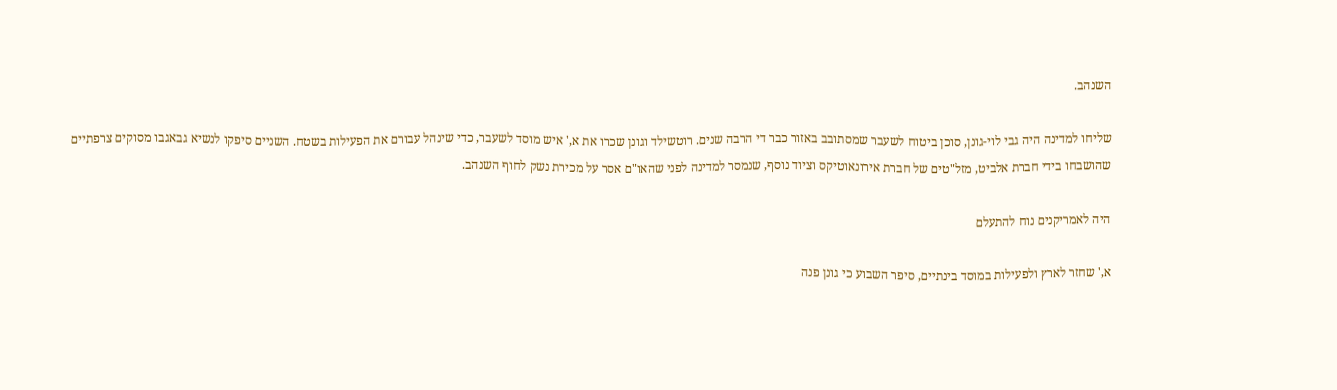השנהב.

שליחו למדינה היה גבי לוי-גונן, סוכן ביטוח לשעבר שמסתובב באזור כבר די הרבה שנים. רוטשילד וגונן שכרו את א,' איש מוסד לשעבר, כדי שינהל עבורם את הפעילות בשטח. השניים סיפקו לנשיא גבאגבו מסוקים צרפתיים שהושבחו בידי חברת אלביט, מזל"טים של חברת אירונאוטיקס וציוד נוסף, שנמסר למדינה לפני שהאו"ם אסר על מכירת נשק לחוף השנהב.

היה לאמריקנים נוח להתעלם

א,' שחזר לארץ ולפעילות במוסד בינתיים, סיפר השבוע כי גונן פנה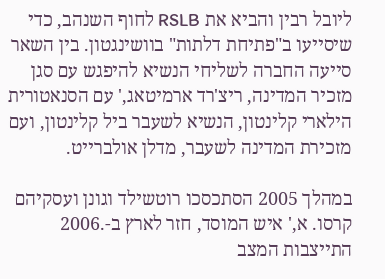ליובל רבין והביא את RSLB לחוף השנהב, כדי שיסייעו ב"פתיחת דלתות" בוושינגטון. בין השאר סייעה החברה לשליחי הנשיא להיפגש עם סגן מזכיר המדינה, ריצ'רד ארמיטאג,' עם הסנאטורית הילארי קלינטון, הנשיא לשעבר ביל קלינטון, ועם מזכירת המדינה לשעבר, מדלן אולברייט.

במהלך 2005 הסתכסכו רוטשילד וגונן ועסקיהם קרסו. א,' איש המוסד, חזר לארץ ב-.2006 התייצבות המצב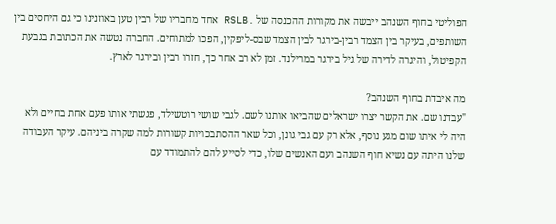הפוליטי בחוף השנהב ייבשה את מקורות ההכנסה של .RSLB אחד מחבריו של רבין טען באוזנינו כי גם היחסים בין השותפים, בעיקר בין הצמד רבין-בירגר לבין הצמד שבס-ליפקין, הפכו למתוחים. החברה נטשה את הכתובת בגבעת הקפיטול, והיגרה לדירה של גיל בירגר במרילנד. זמן לא רב אחר כך, חזרו רבין ובירגר לארץ.

מה איבדת בחוף השנהב?
"עבדנו שם. את הקשר יצרו ישראלים שהביאו אותנו לשם. לגבי שושי רוטשילד, פגשתי אותו פעם אחת בחיים ולא היה לי איתו שום מגע נוסף, אלא רק עם גבי גונן, וכל שאר ההסתבכויות קשורות למה שקרה ביניהם. עיקר העבודה שלנו היתה עם נשיא חוף השנהב ועם האנשים שלו, כדי לסייע להם להתמודד עם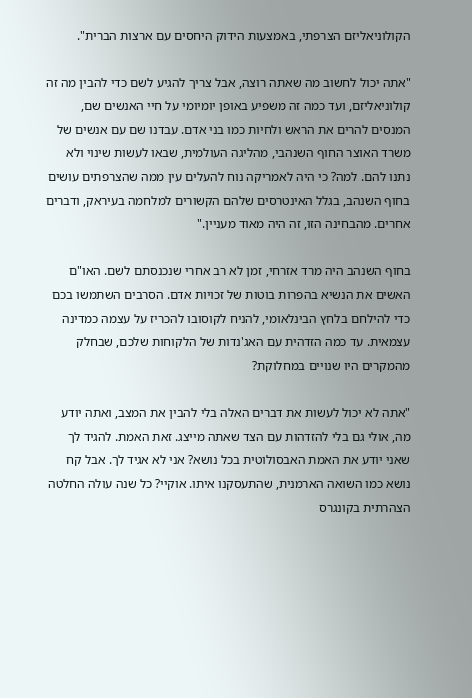הקולוניאליזם הצרפתי, באמצעות הידוק היחסים עם ארצות הברית".

"אתה יכול לחשוב מה שאתה רוצה, אבל צריך להגיע לשם כדי להבין מה זה קולוניאליזם, ועד כמה זה משפיע באופן יומיומי על חיי האנשים שם, המנסים להרים את הראש ולחיות כמו בני אדם. עבדנו שם עם אנשים של משרד האוצר החוף השנהבי, מהליגה העולמית, שבאו לעשות שינוי ולא נתנו להם. למה? כי היה לאמריקה נוח להעלים עין ממה שהצרפתים עושים בחוף השנהב, בגלל האינטרסים שלהם הקשורים למלחמה בעיראק, ודברים אחרים. מהבחינה הזו, זה היה מאוד מעניין."

בחוף השנהב היה מרד אזרחי, זמן לא רב אחרי שנכנסתם לשם. האו"ם האשים את הנשיא בהפרות בוטות של זכויות אדם. הסרבים השתמשו בכם כדי להילחם בלחץ הבינלאומי, להניח לקוסובו להכריז על עצמה כמדינה עצמאית. עד כמה הזדהית עם האג'נדות של הלקוחות שלכם, שבחלק מהמקרים היו שנויים במחלוקת?

"אתה לא יכול לעשות את דברים האלה בלי להבין את המצב, ואתה יודע מה, אולי גם בלי להזדהות עם הצד שאתה מייצג. זאת האמת. להגיד לך שאני יודע את האמת האבסולוטית בכל נושא? אני לא אגיד לך. אבל קח נושא כמו השואה הארמנית, שהתעסקנו איתו. אוקיי? כל שנה עולה החלטה הצהרתית בקונגרס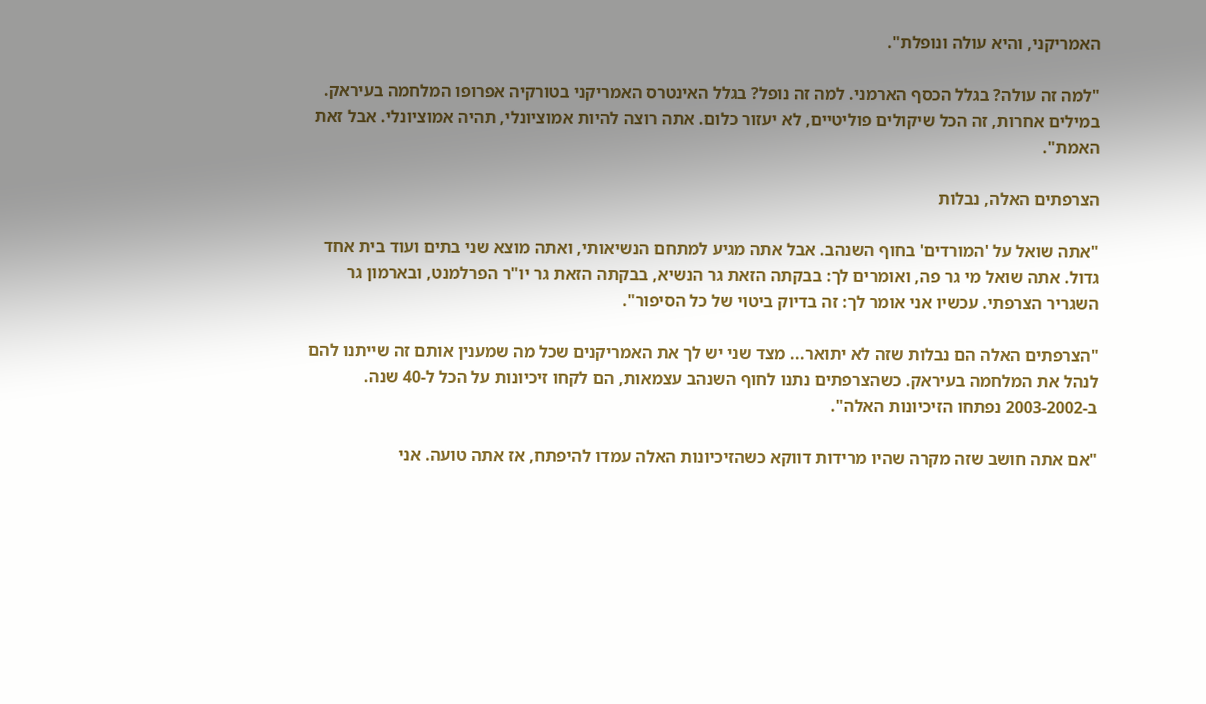האמריקני, והיא עולה ונופלת".

"למה זה עולה? בגלל הכסף הארמני. למה זה נופל? בגלל האינטרס האמריקני בטורקיה אפרופו המלחמה בעיראק. במילים אחרות, זה הכל שיקולים פוליטיים, לא יעזור כלום. אתה רוצה להיות אמוציונלי, תהיה אמוציונלי. אבל זאת האמת".

הצרפתים האלה, נבלות

"אתה שואל על 'המורדים' בחוף השנהב. אבל אתה מגיע למתחם הנשיאותי, ואתה מוצא שני בתים ועוד בית אחד גדול. אתה שואל מי גר פה, ואומרים לך: בבקתה הזאת גר הנשיא, בבקתה הזאת גר יו"ר הפרלמנט, ובארמון גר השגריר הצרפתי. עכשיו אני אומר לך: זה בדיוק ביטוי של כל הסיפור".

"הצרפתים האלה הם נבלות שזה לא יתואר... מצד שני יש לך את האמריקנים שכל מה שמענין אותם זה שייתנו להם לנהל את המלחמה בעיראק. כשהצרפתים נתנו לחוף השנהב עצמאות, הם לקחו זיכיונות על הכל ל-40 שנה. ב-2003-2002 נפתחו הזיכיונות האלה".

"אם אתה חושב שזה מקרה שהיו מרידות דווקא כשהזיכיונות האלה עמדו להיפתח, אז אתה טועה. אני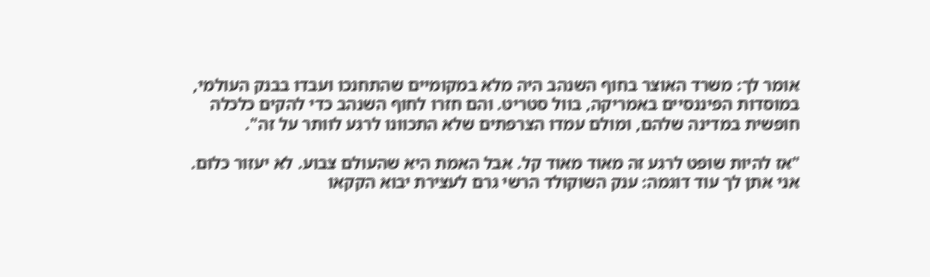אומר לך: משרד האוצר בחוף השנהב היה מלא במקומיים שהתחנכו ועבדו בבנק העולמי, במוסדות הפיננסיים באמריקה, בוול סטריט. והם חזרו לחוף השנהב כדי להקים כלכלה חופשית במדינה שלהם, ומולם עמדו הצרפתים שלא התכוונו לרגע לוותר על זה".

"אז להיות שופט לרגע זה מאוד מאוד קל. אבל האמת היא שהעולם צבוע. לא יעזור כלום. אני אתן לך עוד דוגמה: ענק השוקולד הרשי גרם לעצירת יבוא הקקאו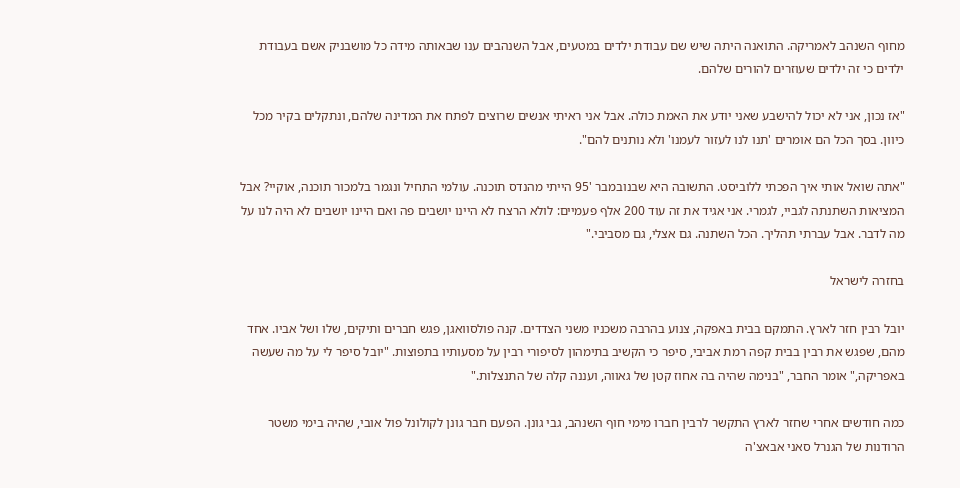מחוף השנהב לאמריקה. התואנה היתה שיש שם עבודת ילדים במטעים, אבל השנהבים ענו שבאותה מידה כל מושבניק אשם בעבודת ילדים כי זה ילדים שעוזרים להורים שלהם.

"אז נכון, אני לא יכול להישבע שאני יודע את האמת כולה. אבל אני ראיתי אנשים שרוצים לפתח את המדינה שלהם, ונתקלים בקיר מכל כיוון. בסך הכל הם אומרים 'תנו לנו לעזור לעמנו' ולא נותנים להם".

"אתה שואל אותי איך הפכתי ללוביסט. התשובה היא שבנובמבר '95 הייתי מהנדס תוכנה. עולמי התחיל ונגמר בלמכור תוכנה, אוקיי? אבל המציאות השתנתה לגביי, לגמרי. אני אגיד את זה עוד 200 אלף פעמיים: לולא הרצח לא היינו יושבים פה ואם היינו יושבים לא היה לנו על מה לדבר. אבל עברתי תהליך. הכל השתנה. גם אצלי, גם מסביבי."

בחזרה לישראל

יובל רבין חזר לארץ. התמקם בבית באפקה, צנוע בהרבה משכניו משני הצדדים. קנה פולסוואגן, פגש חברים ותיקים, שלו ושל אביו. אחד מהם, שפגש את רבין בבית קפה רמת אביבי, סיפר כי הקשיב בתימהון לסיפורי רבין על מסעותיו בתפוצות. "יובל סיפר לי על מה שעשה באפריקה," אומר החבר, "בנימה שהיה בה אחוז קטן של גאווה, ועננה קלה של התנצלות."

כמה חודשים אחרי שחזר לארץ התקשר לרבין חברו מימי חוף השנהב, גבי גונן. הפעם חבר גונן לקולונל פול אובי, שהיה בימי משטר הרודנות של הגנרל סאני אבאצ'ה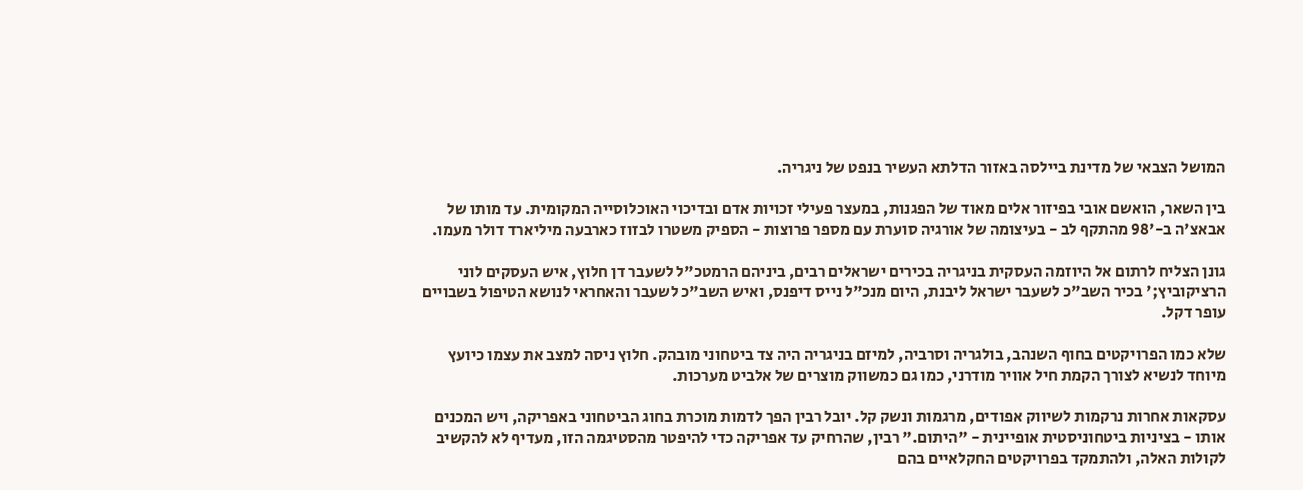המושל הצבאי של מדינת ביילסה באזור הדלתא העשיר בנפט של ניגריה.

בין השאר, הואשם אובי בפיזור אלים מאוד של הפגנות, במעצר פעילי זכויות אדם ובדיכוי האוכלוסייה המקומית. עד מותו של אבאצ'ה ב-'98 מהתקף לב - בעיצומה של אורגיה סוערת עם מספר פרוצות - הספיק משטרו לבזוז כארבעה מיליארד דולר מעמו.

גונן הצליח לרתום אל היוזמה העסקית בניגריה בכירים ישראלים רבים, ביניהם הרמטכ"ל לשעבר דן חלוץ, איש העסקים לוני הרציקוביץ;' בכיר השב"כ לשעבר ישראל ליבנת, היום מנכ"ל נייס דיפנס, ואיש השב"כ לשעבר והאחראי לנושא הטיפול בשבויים עופר דקל.

שלא כמו הפרויקטים בחוף השנהב, בולגריה וסרביה, למיזם בניגריה היה צד ביטחוני מובהק. חלוץ ניסה למצב את עצמו כיועץ מיוחד לנשיא לצורך הקמת חיל אוויר מודרני, כמו גם כמשווק מוצרים של אלביט מערכות.

עסקאות אחרות נרקמות לשיווק אפודים, מרגמות ונשק קל. יובל רבין הפך לדמות מוכרת בחוג הביטחוני באפריקה, ויש המכנים אותו - בציניות ביטחוניסטית אופיינית - "היתום." רבין, שהרחיק עד אפריקה כדי להיפטר מהסטיגמה הזו, מעדיף לא להקשיב לקולות האלה, ולהתמקד בפרויקטים החקלאיים בהם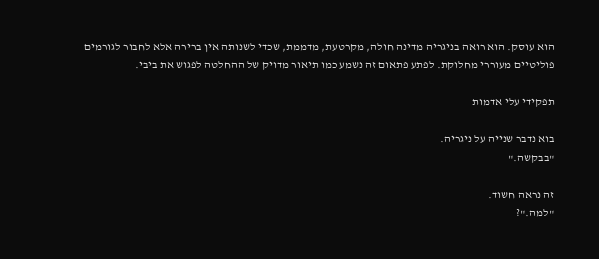הוא עוסק. הוא רואה בניגריה מדינה חולה, מקרטעת, מדממת, שכדי לשנותה אין ברירה אלא לחבור לגורמים פוליטיים מעוררי מחלוקת. לפתע פתאום זה נשמע כמו תיאור מדויק של ההחלטה לפגוש את ביבי.

תפקידי עלי אדמות

בוא נדבר שנייה על ניגריה.
"בבקשה."

זה נראה חשוד.
"למה."?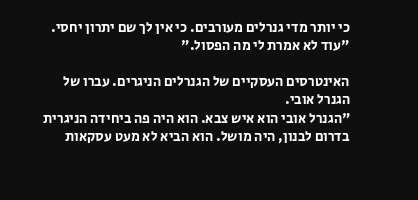כי יותר מדי גנרלים מעורבים. כי אין לך שם יתרון יחסי.
"עוד לא אמרת לי מה הפסול."

האינטרסים העסקיים של הגנרלים הניגרים. עברו של הגנרל אובי.
"הגנרל אובי הוא איש צבא. הוא היה פה ביחידה הניגרית בדרום לבנון, היה מושל. הוא הביא לא מעט עסקאות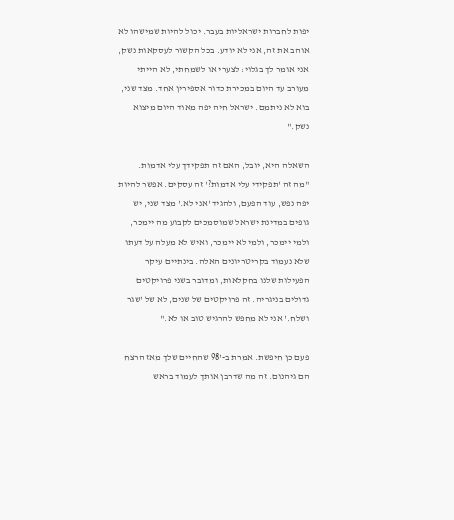יפות לחברות ישראליות בעבר. יכול להיות שמישהו לא אוהב את זה, אני לא יודע. בכל הקשור לעסקאות נשק, אני אומר לך בגלוי: לצערי או לשמחתי, לא הייתי מעורב עד היום במכירת כדור אספירין אחד. מצד שני, בוא לא ניתמם. ישראל חיה יפה מאוד היום מיצוא נשק."

השאלה היא, יובל, האם זה תפקידך עלי אדמות.
"מה זה 'תפקידי עלי אדמות?' זה עסקים. אפשר להיות יפה נפש, עוד הפעם, ולהגיד 'אני לא.' מצד שני, יש גופים במדינת ישראל שמוסמכים לקבוע מה יימכר, ולמי יימכר, ולמי לא יימכר, ואיש לא מעלה על דעתו שלא נעמוד בקריטריונים האלה. בינתיים עיקר הפעילות שלנו בחקלאות, ומדובר בשני פרויקטים גדולים בניגריה. זה פרויקטים של שנים, לא של 'שגר ושלח.' אני לא מחפש להרגיש טוב או לא."

פעם כן חיפשת. אמרת ב-'98 שהחיים שלך מאז הרצח הם גיהנום. זה מה שדרבן אותך לעמוד בראש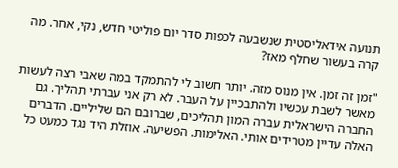תנועה אידאליסטית שנשבעה לכפות סדר יום פוליטי חדש, נקי, אחר. מה קרה בעשור שחלף מאז?

"זמן זה זמן. אין מנוס מזה. יותר חשוב לי להתמקד במה שאבי רצה לעשות מאשר לשבת עכשיו ולהתבכיין על העבר. לא רק אני עברתי תהליך. גם החברה הישראלית עברה המון תהליכים, שברובם הם שליליים. הדברים האלה עדיין מטרידים אותי. האלימות. הפשיעה. אוזלת היד נגד כמעט כל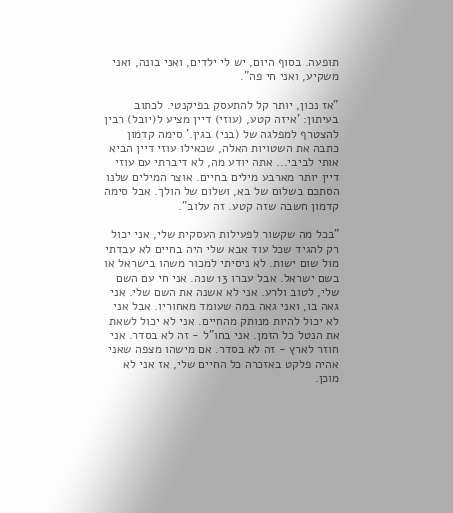תופעה. בסוף היום, יש לי ילדים, ואני בונה, ואני משקיע, ואני חי פה".

"אז נכון, יותר קל להתעסק בפיקנטי. לכתוב בעיתון: 'איזה קטע, (עוזי) דיין מציע ל(יובל) רבין להצטרף למפלגה של (בני) בגין.' סימה קדמון כתבה את השטויות האלה, שכאילו עוזי דיין הביא אותי לביבי... אתה יודע מה, לא דיברתי עם עוזי דיין יותר מארבע מילים בחיים. אוצר המילים שלנו הסתכם בשלום של בא, ושלום של הולך. אבל סימה קדמון חשבה שזה קטע. זה עלוב".

"בכל מה שקשור לפעילות העסקית שלי, אני יכול רק להגיד שכל עוד אבא שלי היה בחיים לא עבדתי מול שום ישות. לא ניסיתי למכור משהו בישראל או בשם ישראל. אבל עברו 13 שנה. אני חי עם השם שלי, לטוב ולרע. אני לא אשנה את השם שלי. אני גאה בו, ואני גאה במה שעומד מאחוריו. אבל אני לא יכול להיות מנותק מהחיים. אני לא יכול לשאת את הנטל כל הזמן. אני בחו"ל - זה לא בסדר. אני חוזר לארץ - זה לא בסדר. אם מישהו מצפה שאני אהיה פלקט באזכרה כל החיים שלי, אז אני לא מוכן.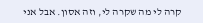קרה לי מה שקרה לי, וזה אסון. אבל אני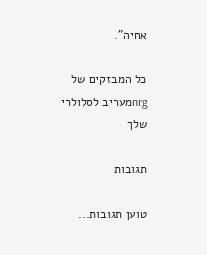אחיה".

כל המבזקים של nrgמעריב לסלולרי שלך

תגובות

טוען תגובות...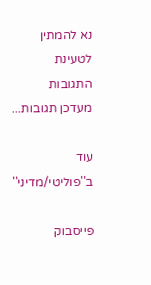נא להמתין לטעינת התגובות
מעדכן תגובות...

עוד ב''פוליטי/מדיני''

פייסבוק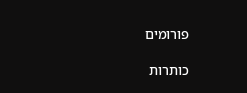פורומים

כותרות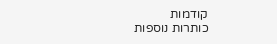קודמות
כותרות נוספות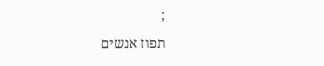;
תפוז אנשים